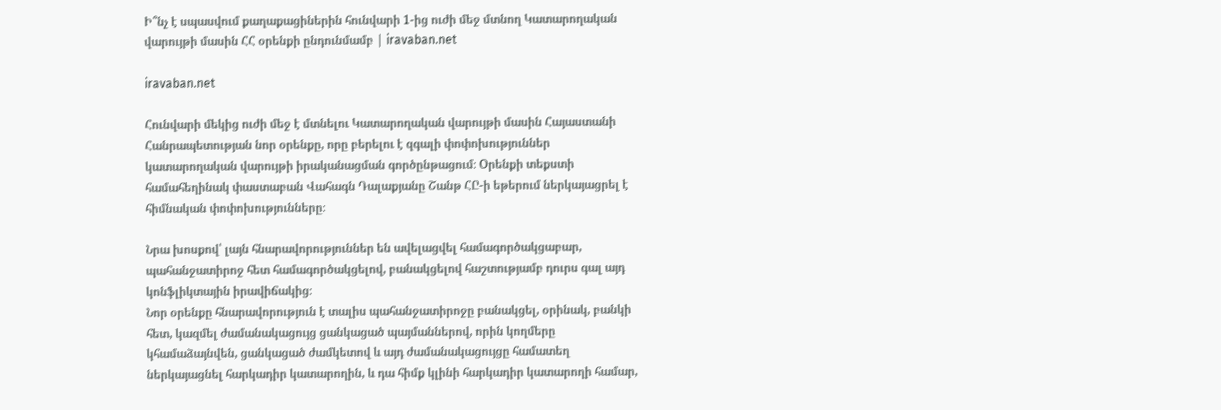Ի՞նչ է սպասվում քաղաքացիներին հունվարի 1-ից ուժի մեջ մտնող Կատարողական վարույթի մասին ՀՀ օրենքի ընդունմամբ | iravaban.net

iravaban.net

Հունվարի մեկից ուժի մեջ է մտնելու Կատարողական վարույթի մասին Հայաստանի Հանրապետության նոր օրենքը, որը բերելու է զգալի փոփոխություններ կատարողական վարույթի իրականացման գործընթացում։ Oրենքի տեքստի համահեղինակ փաստաբան Վահագն Դալաքյանը Շանթ ՀԸ-ի եթերում ներկայացրել է հիմնական փոփոխությունները։

Նրա խոսքով՝ լայն հնարավորություններ են ավելացվել համագործակցաբար, պահանջատիրոջ հետ համագործակցելով, բանակցելով հաշտությամբ դուրս գալ այդ կոնֆլիկտային իրավիճակից։
Նոր օրենքը հնարավորություն է տալիս պահանջատիրոջը բանակցել, օրինակ, բանկի հետ, կազմել ժամանակացույց ցանկացած պայմաններով, որին կողմերը կհամաձայնվեն, ցանկացած ժամկետով և այդ ժամանակացույցը համատեղ ներկայացնել հարկադիր կատարողին, և դա հիմք կլինի հարկադիր կատարողի համար,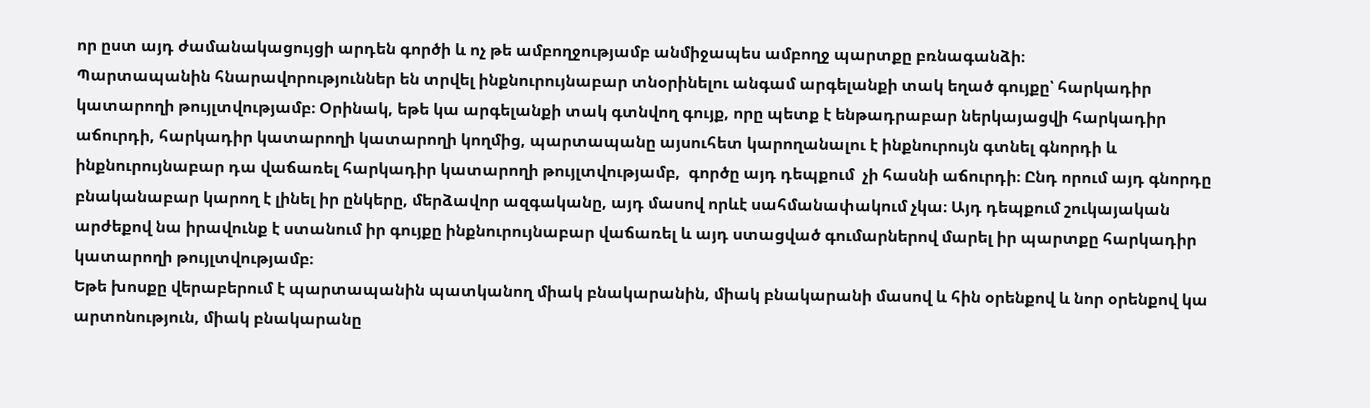որ ըստ այդ ժամանակացույցի արդեն գործի և ոչ թե ամբողջությամբ անմիջապես ամբողջ պարտքը բռնագանձի։
Պարտապանին հնարավորություններ են տրվել ինքնուրույնաբար տնօրինելու անգամ արգելանքի տակ եղած գույքը՝ հարկադիր կատարողի թույլտվությամբ։ Օրինակ, եթե կա արգելանքի տակ գտնվող գույք, որը պետք է ենթադրաբար ներկայացվի հարկադիր աճուրդի, հարկադիր կատարողի կատարողի կողմից, պարտապանը այսուհետ կարողանալու է ինքնուրույն գտնել գնորդի և ինքնուրույնաբար դա վաճառել հարկադիր կատարողի թույլտվությամբ,  գործը այդ դեպքում  չի հասնի աճուրդի։ Ընդ որում այդ գնորդը բնականաբար կարող է լինել իր ընկերը, մերձավոր ազգականը, այդ մասով որևէ սահմանափակում չկա։ Այդ դեպքում շուկայական արժեքով նա իրավունք է ստանում իր գույքը ինքնուրույնաբար վաճառել և այդ ստացված գումարներով մարել իր պարտքը հարկադիր կատարողի թույլտվությամբ։
Եթե խոսքը վերաբերում է պարտապանին պատկանող միակ բնակարանին, միակ բնակարանի մասով և հին օրենքով և նոր օրենքով կա արտոնություն, միակ բնակարանը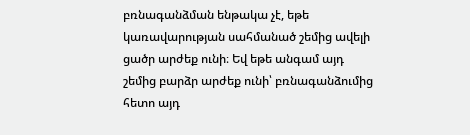բռնագանձման ենթակա չէ, եթե կառավարության սահմանած շեմից ավելի ցածր արժեք ունի։ Եվ եթե անգամ այդ շեմից բարձր արժեք ունի՝ բռնագանձումից հետո այդ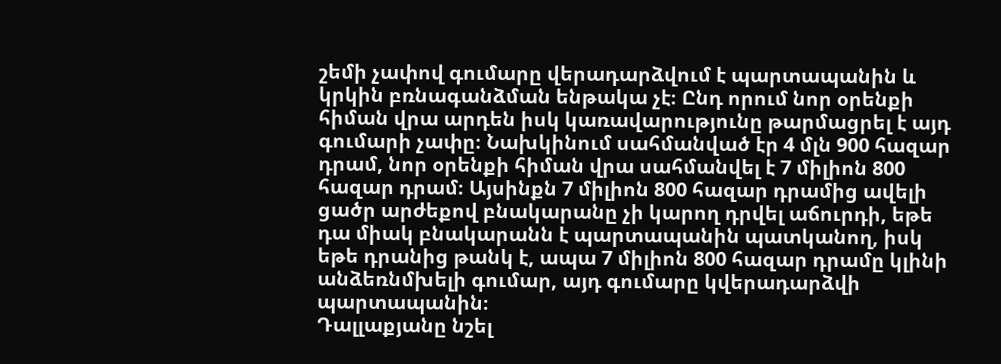շեմի չափով գումարը վերադարձվում է պարտապանին և կրկին բռնագանձման ենթակա չէ։ Ընդ որում նոր օրենքի հիման վրա արդեն իսկ կառավարությունը թարմացրել է այդ գումարի չափը։ Նախկինում սահմանված էր 4 մլն 900 հազար դրամ, նոր օրենքի հիման վրա սահմանվել է 7 միլիոն 800 հազար դրամ։ Այսինքն 7 միլիոն 800 հազար դրամից ավելի ցածր արժեքով բնակարանը չի կարող դրվել աճուրդի, եթե դա միակ բնակարանն է պարտապանին պատկանող, իսկ եթե դրանից թանկ է, ապա 7 միլիոն 800 հազար դրամը կլինի անձեռնմխելի գումար, այդ գումարը կվերադարձվի պարտապանին։
Դալլաքյանը նշել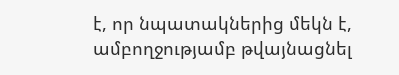է, որ նպատակներից մեկն է, ամբողջությամբ թվայնացնել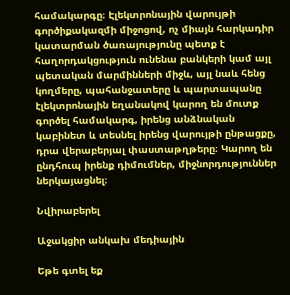համակարգը։ Էլեկտրոնային վարույթի գործիքակազմի միջոցով, ոչ միայն հարկադիր կատարման ծառայությունը պետք է  հաղորդակցություն ունենա բանկերի կամ այլ պետական մարմինների միջև, այլ նաև հենց կողմերը, պահանջատերը և պարտապանը էլեկտրոնային եղանակով կարող են մուտք գործել համակարգ, իրենց անձնական կաբինետ և տեսնել իրենց վարույթի ընթացքը, դրա վերաբերյալ փաստաթղթերը։ Կարող են ընդհուպ իրենք դիմումներ, միջնորդություններ ներկայացնել։

Նվիրաբերել

Աջակցիր անկախ մեդիային

Եթե գտել եք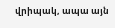վրիպակ, ապա այն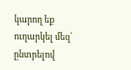կարող եք ուղարկել մեզ՝ ընտրելով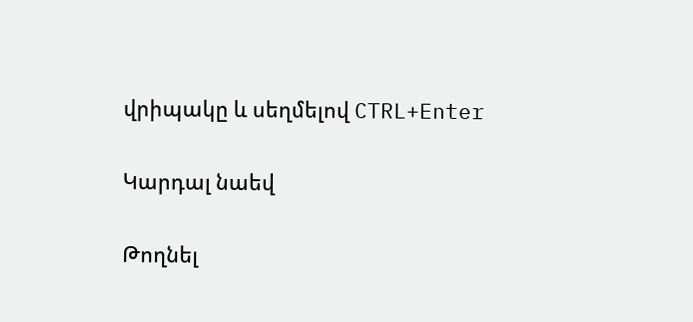վրիպակը և սեղմելով CTRL+Enter

Կարդալ նաեվ

Թողնել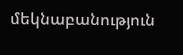մեկնաբանություն